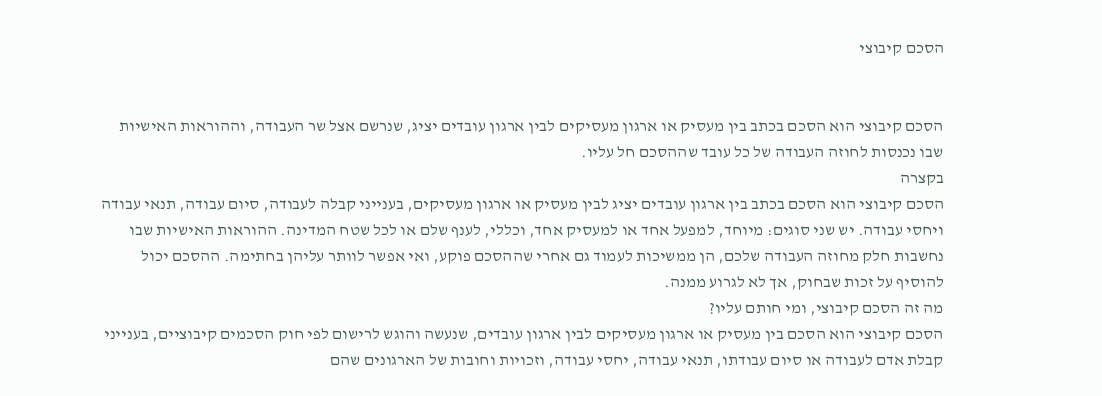הסכם קיבוצי


הסכם קיבוצי הוא הסכם בכתב בין מעסיק או ארגון מעסיקים לבין ארגון עובדים יציג, שנרשם אצל שר העבודה, וההוראות האישיות שבו נכנסות לחוזה העבודה של כל עובד שההסכם חל עליו.
בקצרה
הסכם קיבוצי הוא הסכם בכתב בין ארגון עובדים יציג לבין מעסיק או ארגון מעסיקים, בענייני קבלה לעבודה, סיום עבודה, תנאי עבודה ויחסי עבודה. יש שני סוגים: מיוחד, למפעל אחד או למעסיק אחד, וכללי, לענף שלם או לכל שטח המדינה. ההוראות האישיות שבו נחשבות חלק מחוזה העבודה שלכם, הן ממשיכות לעמוד גם אחרי שההסכם פוקע, ואי אפשר לוותר עליהן בחתימה. ההסכם יכול להוסיף על זכות שבחוק, אך לא לגרוע ממנה.
מה זה הסכם קיבוצי, ומי חותם עליו?
הסכם קיבוצי הוא הסכם בין מעסיק או ארגון מעסיקים לבין ארגון עובדים, שנעשה והוגש לרישום לפי חוק הסכמים קיבוציים, בענייני קבלת אדם לעבודה או סיום עבודתו, תנאי עבודה, יחסי עבודה, וזכויות וחובות של הארגונים שהם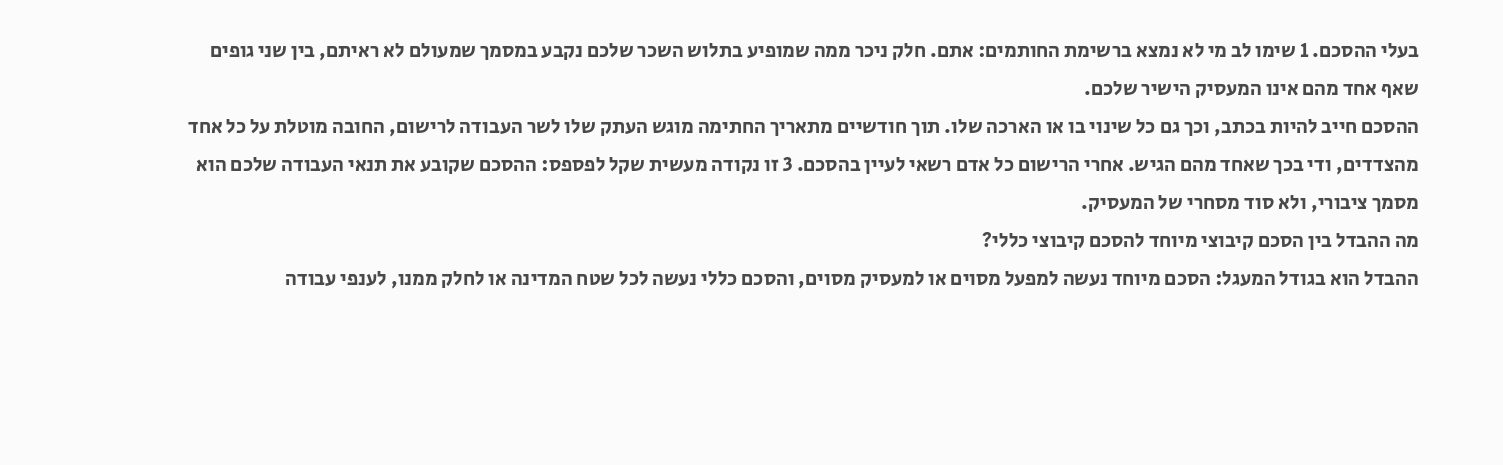בעלי ההסכם. 1 שימו לב מי לא נמצא ברשימת החותמים: אתם. חלק ניכר ממה שמופיע בתלוש השכר שלכם נקבע במסמך שמעולם לא ראיתם, בין שני גופים שאף אחד מהם אינו המעסיק הישיר שלכם.
ההסכם חייב להיות בכתב, וכך גם כל שינוי בו או הארכה שלו. תוך חודשיים מתאריך החתימה מוגש העתק שלו לשר העבודה לרישום, החובה מוטלת על כל אחד מהצדדים, ודי בכך שאחד מהם הגיש. אחרי הרישום כל אדם רשאי לעיין בהסכם. 3 זו נקודה מעשית שקל לפספס: ההסכם שקובע את תנאי העבודה שלכם הוא מסמך ציבורי, ולא סוד מסחרי של המעסיק.
מה ההבדל בין הסכם קיבוצי מיוחד להסכם קיבוצי כללי?
ההבדל הוא בגודל המעגל: הסכם מיוחד נעשה למפעל מסוים או למעסיק מסוים, והסכם כללי נעשה לכל שטח המדינה או לחלק ממנו, לענפי עבודה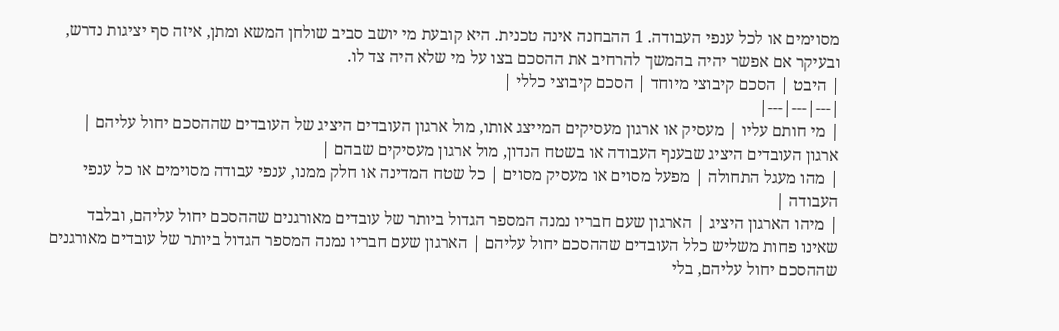מסוימים או לכל ענפי העבודה. 1 ההבחנה אינה טכנית. היא קובעת מי יושב סביב שולחן המשא ומתן, איזה סף יציגות נדרש, ובעיקר אם אפשר יהיה בהמשך להרחיב את ההסכם בצו על מי שלא היה צד לו.
| היבט | הסכם קיבוצי מיוחד | הסכם קיבוצי כללי |
|---|---|---|
| מי חותם עליו | מעסיק או ארגון מעסיקים המייצג אותו, מול ארגון העובדים היציג של העובדים שההסכם יחול עליהם | ארגון העובדים היציג שבענף העבודה או בשטח הנדון, מול ארגון מעסיקים שבהם |
| מהו מעגל התחולה | מפעל מסוים או מעסיק מסוים | כל שטח המדינה או חלק ממנו, ענפי עבודה מסוימים או כל ענפי העבודה |
| מיהו הארגון היציג | הארגון שעם חבריו נמנה המספר הגדול ביותר של עובדים מאורגנים שההסכם יחול עליהם, ובלבד שאינו פחות משליש כלל העובדים שההסכם יחול עליהם | הארגון שעם חבריו נמנה המספר הגדול ביותר של עובדים מאורגנים שההסכם יחול עליהם, בלי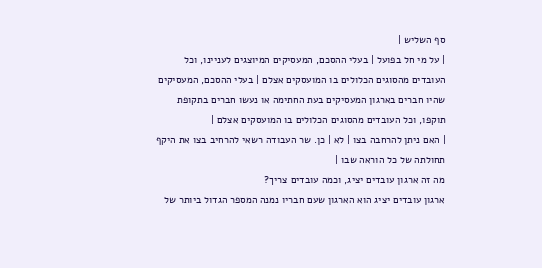סף השליש |
| על מי חל בפועל | בעלי ההסכם, המעסיקים המיוצגים לעניינו, וכל העובדים מהסוגים הכלולים בו המועסקים אצלם | בעלי ההסכם, המעסיקים שהיו חברים בארגון המעסיקים בעת החתימה או נעשו חברים בתקופת תוקפו, וכל העובדים מהסוגים הכלולים בו המועסקים אצלם |
| האם ניתן להרחבה בצו | לא | כן. שר העבודה רשאי להרחיב בצו את היקף תחולתה של כל הוראה שבו |
מה זה ארגון עובדים יציג, וכמה עובדים צריך?
ארגון עובדים יציג הוא הארגון שעם חבריו נמנה המספר הגדול ביותר של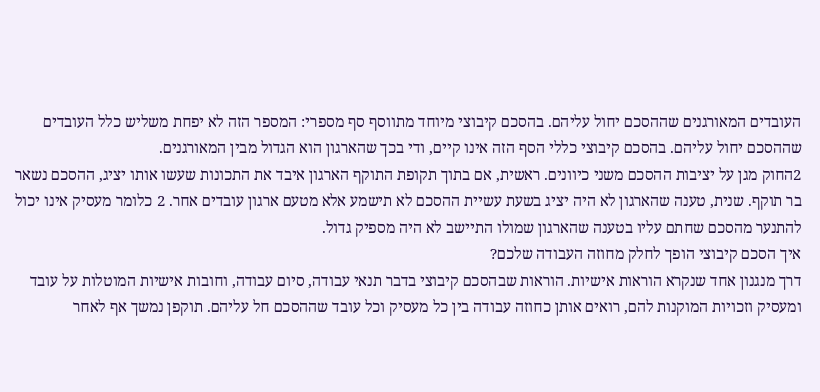העובדים המאורגנים שההסכם יחול עליהם. בהסכם קיבוצי מיוחד מתווסף סף מספרי: המספר הזה לא יפחת משליש כלל העובדים שההסכם יחול עליהם. בהסכם קיבוצי כללי הסף הזה אינו קיים, ודי בכך שהארגון הוא הגדול מבין המאורגנים.
2החוק מגן על יציבות ההסכם משני כיוונים. ראשית, אם בתוך תקופת התוקף הארגון איבד את התכונות שעשו אותו יציג, ההסכם נשאר בר תוקף. שנית, טענה שהארגון לא היה יציג בשעת עשיית ההסכם לא תישמע אלא מטעם ארגון עובדים אחר. 2 כלומר מעסיק אינו יכול להתנער מהסכם שחתם עליו בטענה שהארגון שמולו התיישב לא היה מספיק גדול.
איך הסכם קיבוצי הופך לחלק מחוזה העבודה שלכם?
דרך מנגנון אחד שנקרא הוראות אישיות. הוראות שבהסכם קיבוצי בדבר תנאי עבודה, סיום עבודה, וחובות אישיות המוטלות על עובד ומעסיק וזכויות המוקנות להם, רואים אותן כחוזה עבודה בין כל מעסיק וכל עובד שההסכם חל עליהם. תוקפן נמשך אף לאחר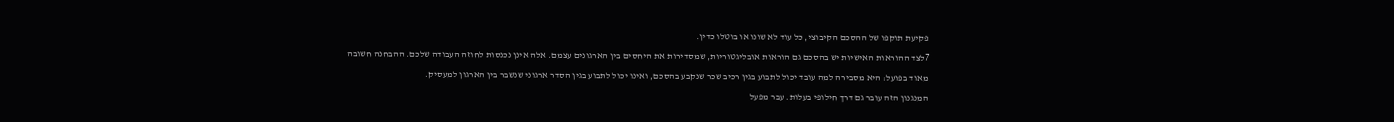פקיעת תוקפו של ההסכם הקיבוצי, כל עוד לא שונו או בוטלו כדין.
7לצד ההוראות האישיות יש בהסכם גם הוראות אובליגטוריות, שמסדירות את היחסים בין הארגונים עצמם. אלה אינן נכנסות לחוזה העבודה שלכם. ההבחנה חשובה מאוד בפועל: היא מסבירה למה עובד יכול לתבוע בגין רכיב שכר שנקבע בהסכם, ואינו יכול לתבוע בגין הסדר ארגוני שנשבר בין הארגון למעסיק.
המנגנון הזה עובר גם דרך חילופי בעלות. עבר מפעל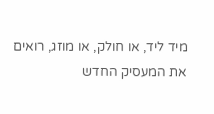מיד ליד, או חולק, או מוזג, רואים את המעסיק החדש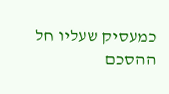כמעסיק שעליו חל ההסכם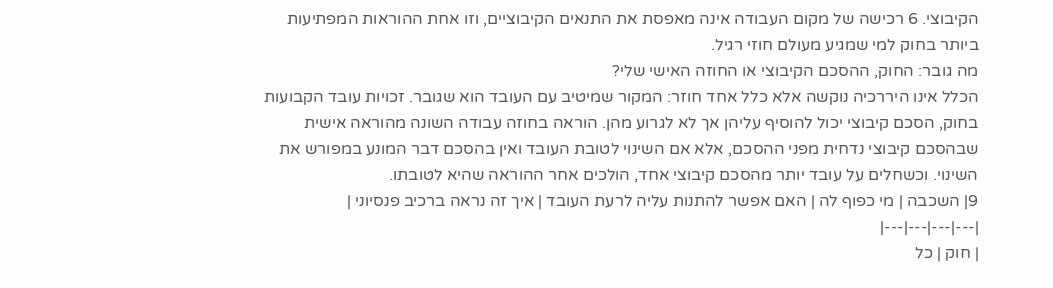הקיבוצי. 6 רכישה של מקום העבודה אינה מאפסת את התנאים הקיבוציים, וזו אחת ההוראות המפתיעות ביותר בחוק למי שמגיע מעולם חוזי רגיל.
מה גובר: החוק, ההסכם הקיבוצי או החוזה האישי שלי?
הכלל אינו היררכיה נוקשה אלא כלל אחד חוזר: המקור שמיטיב עם העובד הוא שגובר. זכויות עובד הקבועות בחוק, הסכם קיבוצי יכול להוסיף עליהן אך לא לגרוע מהן. הוראה בחוזה עבודה השונה מהוראה אישית שבהסכם קיבוצי נדחית מפני ההסכם, אלא אם השינוי לטובת העובד ואין בהסכם דבר המונע במפורש את השינוי. וכשחלים על עובד יותר מהסכם קיבוצי אחד, הולכים אחר ההוראה שהיא לטובתו.
9| השכבה | מי כפוף לה | האם אפשר להתנות עליה לרעת העובד | איך זה נראה ברכיב פנסיוני |
|---|---|---|---|
| חוק | כל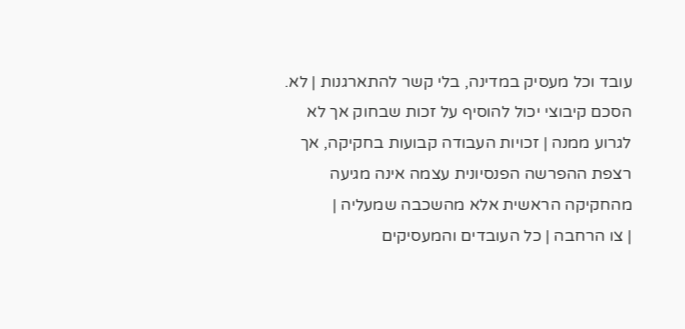עובד וכל מעסיק במדינה, בלי קשר להתארגנות | לא. הסכם קיבוצי יכול להוסיף על זכות שבחוק אך לא לגרוע ממנה | זכויות העבודה קבועות בחקיקה, אך רצפת ההפרשה הפנסיונית עצמה אינה מגיעה מהחקיקה הראשית אלא מהשכבה שמעליה |
| צו הרחבה | כל העובדים והמעסיקים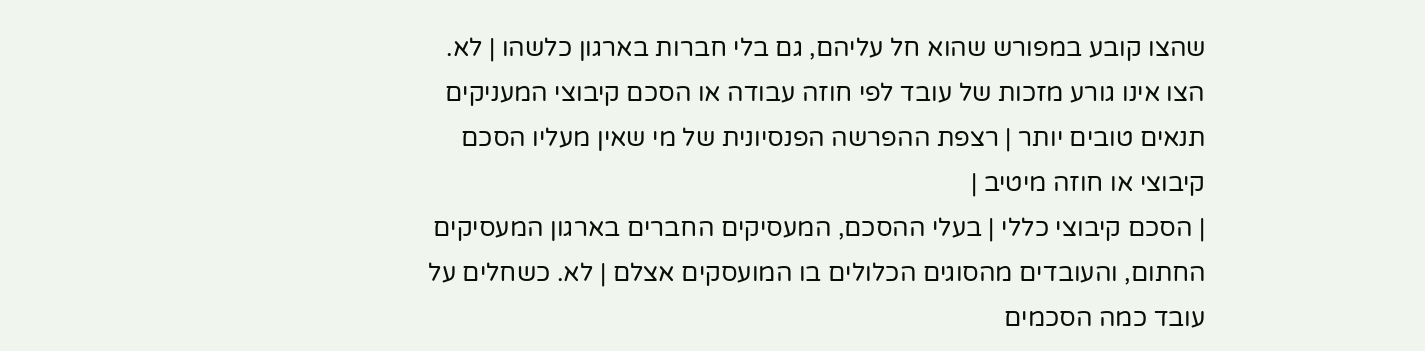שהצו קובע במפורש שהוא חל עליהם, גם בלי חברות בארגון כלשהו | לא. הצו אינו גורע מזכות של עובד לפי חוזה עבודה או הסכם קיבוצי המעניקים תנאים טובים יותר | רצפת ההפרשה הפנסיונית של מי שאין מעליו הסכם קיבוצי או חוזה מיטיב |
| הסכם קיבוצי כללי | בעלי ההסכם, המעסיקים החברים בארגון המעסיקים החתום, והעובדים מהסוגים הכלולים בו המועסקים אצלם | לא. כשחלים על עובד כמה הסכמים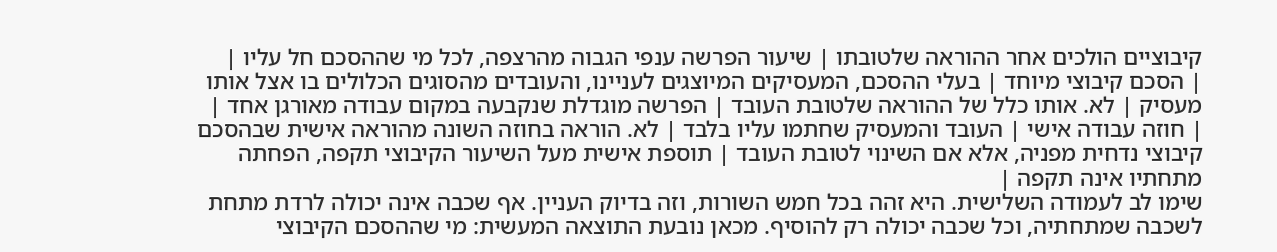קיבוציים הולכים אחר ההוראה שלטובתו | שיעור הפרשה ענפי הגבוה מהרצפה, לכל מי שההסכם חל עליו |
| הסכם קיבוצי מיוחד | בעלי ההסכם, המעסיקים המיוצגים לעניינו, והעובדים מהסוגים הכלולים בו אצל אותו מעסיק | לא. אותו כלל של ההוראה שלטובת העובד | הפרשה מוגדלת שנקבעה במקום עבודה מאורגן אחד |
| חוזה עבודה אישי | העובד והמעסיק שחתמו עליו בלבד | לא. הוראה בחוזה השונה מהוראה אישית שבהסכם קיבוצי נדחית מפניה, אלא אם השינוי לטובת העובד | תוספת אישית מעל השיעור הקיבוצי תקפה, הפחתה מתחתיו אינה תקפה |
שימו לב לעמודה השלישית. היא זהה בכל חמש השורות, וזה בדיוק העניין. אף שכבה אינה יכולה לרדת מתחת לשכבה שמתחתיה, וכל שכבה יכולה רק להוסיף. מכאן נובעת התוצאה המעשית: מי שההסכם הקיבוצי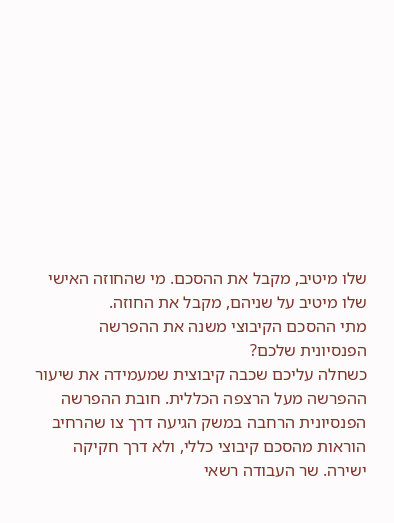שלו מיטיב, מקבל את ההסכם. מי שהחוזה האישי שלו מיטיב על שניהם, מקבל את החוזה.
מתי ההסכם הקיבוצי משנה את ההפרשה הפנסיונית שלכם?
כשחלה עליכם שכבה קיבוצית שמעמידה את שיעור ההפרשה מעל הרצפה הכללית. חובת ההפרשה הפנסיונית הרחבה במשק הגיעה דרך צו שהרחיב הוראות מהסכם קיבוצי כללי, ולא דרך חקיקה ישירה. שר העבודה רשאי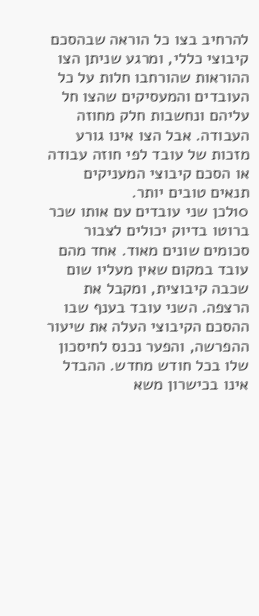להרחיב בצו כל הוראה שבהסכם קיבוצי כללי, ומרגע שניתן הצו ההוראות שהורחבו חלות על כל העובדים והמעסיקים שהצו חל עליהם ונחשבות חלק מחוזה העבודה. אבל הצו אינו גורע מזכות של עובד לפי חוזה עבודה או הסכם קיבוצי המעניקים תנאים טובים יותר.
10לכן שני עובדים עם אותו שכר ברוטו בדיוק יכולים לצבור סכומים שונים מאוד. אחד מהם עובד במקום שאין מעליו שום שכבה קיבוצית, ומקבל את הרצפה. השני עובד בענף שבו ההסכם הקיבוצי העלה את שיעור ההפרשה, והפער נכנס לחיסכון שלו בכל חודש מחדש. ההבדל אינו בכישרון משא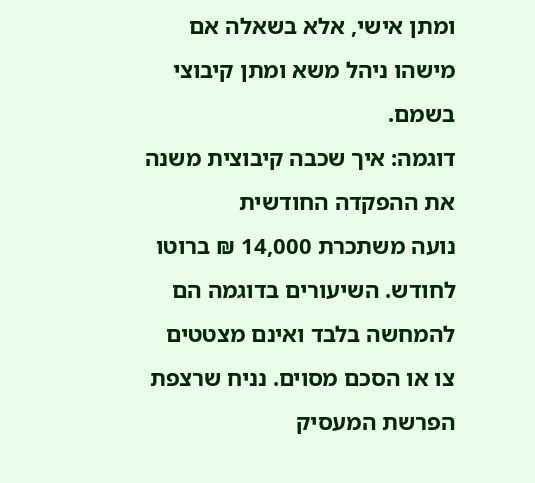ומתן אישי, אלא בשאלה אם מישהו ניהל משא ומתן קיבוצי בשמם.
דוגמה: איך שכבה קיבוצית משנה את ההפקדה החודשית
נועה משתכרת 14,000 ₪ ברוטו לחודש. השיעורים בדוגמה הם להמחשה בלבד ואינם מצטטים צו או הסכם מסוים. נניח שרצפת הפרשת המעסיק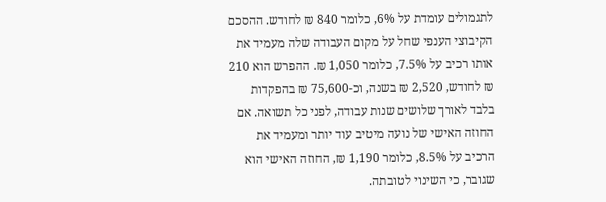לתגמולים עומדת על 6%, כלומר 840 ₪ לחודש. ההסכם הקיבוצי הענפי שחל על מקום העבודה שלה מעמיד את אותו רכיב על 7.5%, כלומר 1,050 ₪. ההפרש הוא 210 ₪ לחודש, 2,520 ₪ בשנה, וכ-75,600 ₪ בהפקדות בלבד לאורך שלושים שנות עבודה, לפני כל תשואה. אם החוזה האישי של נועה מיטיב עוד יותר ומעמיד את הרכיב על 8.5%, כלומר 1,190 ₪, החוזה האישי הוא שגובר, כי השינוי לטובתה.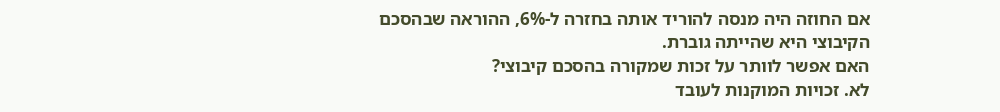אם החוזה היה מנסה להוריד אותה בחזרה ל-6%, ההוראה שבהסכם הקיבוצי היא שהייתה גוברת.
האם אפשר לוותר על זכות שמקורה בהסכם קיבוצי?
לא. זכויות המוקנות לעובד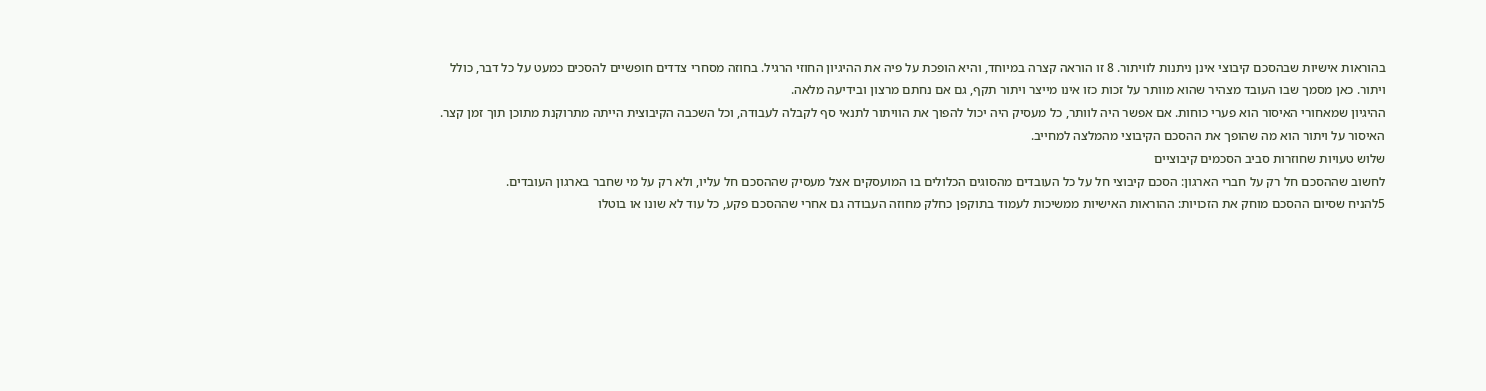בהוראות אישיות שבהסכם קיבוצי אינן ניתנות לוויתור. 8 זו הוראה קצרה במיוחד, והיא הופכת על פיה את ההיגיון החוזי הרגיל. בחוזה מסחרי צדדים חופשיים להסכים כמעט על כל דבר, כולל ויתור. כאן מסמך שבו העובד מצהיר שהוא מוותר על זכות כזו אינו מייצר ויתור תקף, גם אם נחתם מרצון ובידיעה מלאה.
ההיגיון שמאחורי האיסור הוא פערי כוחות. אם אפשר היה לוותר, כל מעסיק היה יכול להפוך את הוויתור לתנאי סף לקבלה לעבודה, וכל השכבה הקיבוצית הייתה מתרוקנת מתוכן תוך זמן קצר. האיסור על ויתור הוא מה שהופך את ההסכם הקיבוצי מהמלצה למחייב.
שלוש טעויות שחוזרות סביב הסכמים קיבוציים
לחשוב שההסכם חל רק על חברי הארגון: הסכם קיבוצי חל על כל העובדים מהסוגים הכלולים בו המועסקים אצל מעסיק שההסכם חל עליו, ולא רק על מי שחבר בארגון העובדים.
5להניח שסיום ההסכם מוחק את הזכויות: ההוראות האישיות ממשיכות לעמוד בתוקפן כחלק מחוזה העבודה גם אחרי שההסכם פקע, כל עוד לא שונו או בוטלו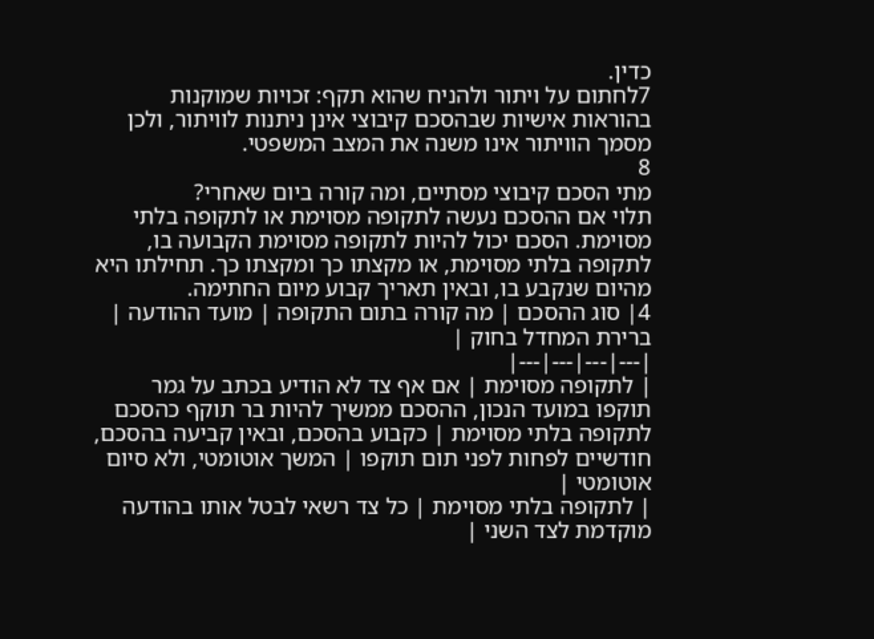כדין.
7לחתום על ויתור ולהניח שהוא תקף: זכויות שמוקנות בהוראות אישיות שבהסכם קיבוצי אינן ניתנות לוויתור, ולכן מסמך הוויתור אינו משנה את המצב המשפטי.
8
מתי הסכם קיבוצי מסתיים, ומה קורה ביום שאחרי?
תלוי אם ההסכם נעשה לתקופה מסוימת או לתקופה בלתי מסוימת. הסכם יכול להיות לתקופה מסוימת הקבועה בו, לתקופה בלתי מסוימת, או מקצתו כך ומקצתו כך. תחילתו היא מהיום שנקבע בו, ובאין תאריך קבוע מיום החתימה.
4| סוג ההסכם | מה קורה בתום התקופה | מועד ההודעה | ברירת המחדל בחוק |
|---|---|---|---|
| לתקופה מסוימת | אם אף צד לא הודיע בכתב על גמר תוקפו במועד הנכון, ההסכם ממשיך להיות בר תוקף כהסכם לתקופה בלתי מסוימת | כקבוע בהסכם, ובאין קביעה בהסכם, חודשיים לפחות לפני תום תוקפו | המשך אוטומטי, ולא סיום אוטומטי |
| לתקופה בלתי מסוימת | כל צד רשאי לבטל אותו בהודעה מוקדמת לצד השני |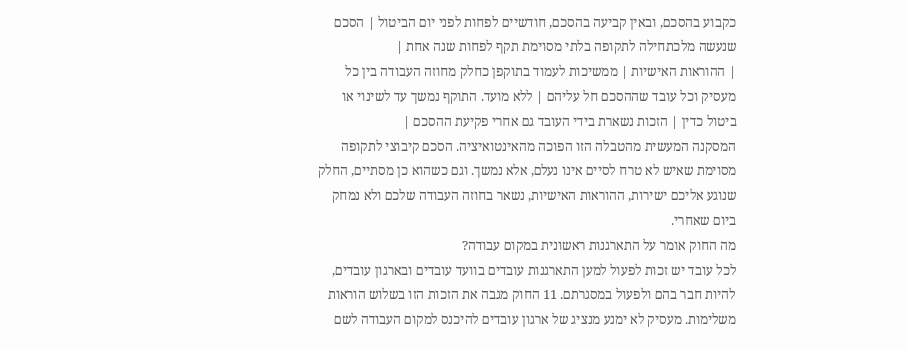כקבוע בהסכם, ובאין קביעה בהסכם, חודשיים לפחות לפני יום הביטול | הסכם שנעשה מלכתחילה לתקופה בלתי מסוימת תקף לפחות שנה אחת |
| ההוראות האישיות | ממשיכות לעמוד בתוקפן כחלק מחוזה העבודה בין כל מעסיק וכל עובד שההסכם חל עליהם | ללא מועד. התוקף נמשך עד לשינוי או ביטול כדין | הזכות נשארת בידי העובד גם אחרי פקיעת ההסכם |
המסקנה המעשית מהטבלה הזו הפוכה מהאינטואיציה. הסכם קיבוצי לתקופה מסוימת שאיש לא טרח לסיים אינו נעלם, אלא נמשך. וגם כשהוא כן מסתיים, החלק שנוגע אליכם ישירות, ההוראות האישיות, נשאר בחוזה העבודה שלכם ולא נמחק ביום שאחרי.
מה החוק אומר על התארגנות ראשונית במקום עבודה?
לכל עובד יש זכות לפעול למען התארגנות עובדים בוועד עובדים ובארגון עובדים, להיות חבר בהם ולפעול במסגרתם. 11 החוק מגבה את הזכות הזו בשלוש הוראות משלימות. מעסיק לא ימנע מנציג של ארגון עובדים להיכנס למקום העבודה לשם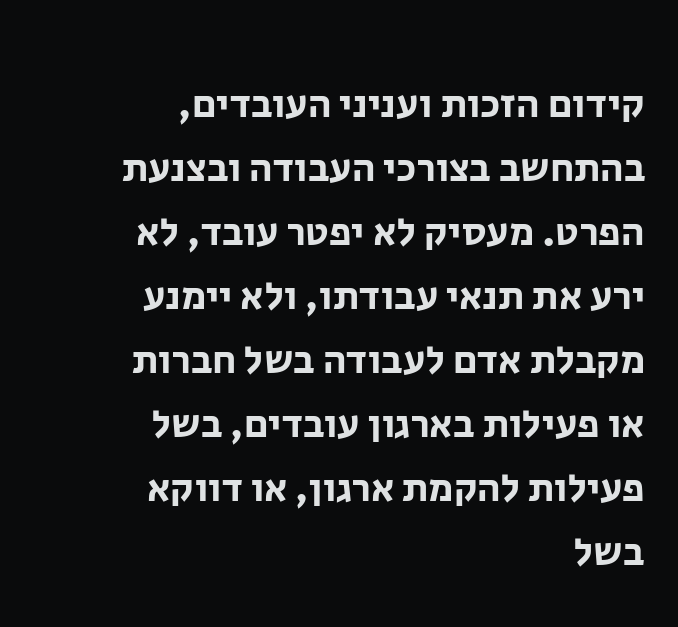קידום הזכות ועניני העובדים, בהתחשב בצורכי העבודה ובצנעת הפרט. מעסיק לא יפטר עובד, לא ירע את תנאי עבודתו, ולא יימנע מקבלת אדם לעבודה בשל חברות או פעילות בארגון עובדים, בשל פעילות להקמת ארגון, או דווקא בשל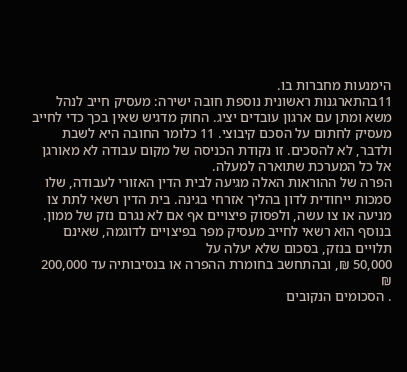הימנעות מחברות בו.
11בהתארגנות ראשונית נוספת חובה ישירה: מעסיק חייב לנהל משא ומתן עם ארגון עובדים יציג. החוק מדגיש שאין בכך כדי לחייב מעסיק לחתום על הסכם קיבוצי. 11 כלומר החובה היא לשבת ולדבר, לא להסכים. זו נקודת הכניסה של מקום עבודה לא מאורגן אל כל המערכת שתוארה למעלה.
הפרה של ההוראות האלה מגיעה לבית הדין האזורי לעבודה, שלו סמכות ייחודית לדון בהליך אזרחי בגינה. בית הדין רשאי לתת צו מניעה או צו עשה, ולפסוק פיצויים אף אם לא נגרם נזק של ממון. בנוסף הוא רשאי לחייב מעסיק מפר בפיצויים לדוגמה, שאינם תלויים בנזק, בסכום שלא יעלה על
50,000 ₪, ובהתחשב בחומרת ההפרה או בנסיבותיה עד 200,000 ₪
. הסכומים הנקובים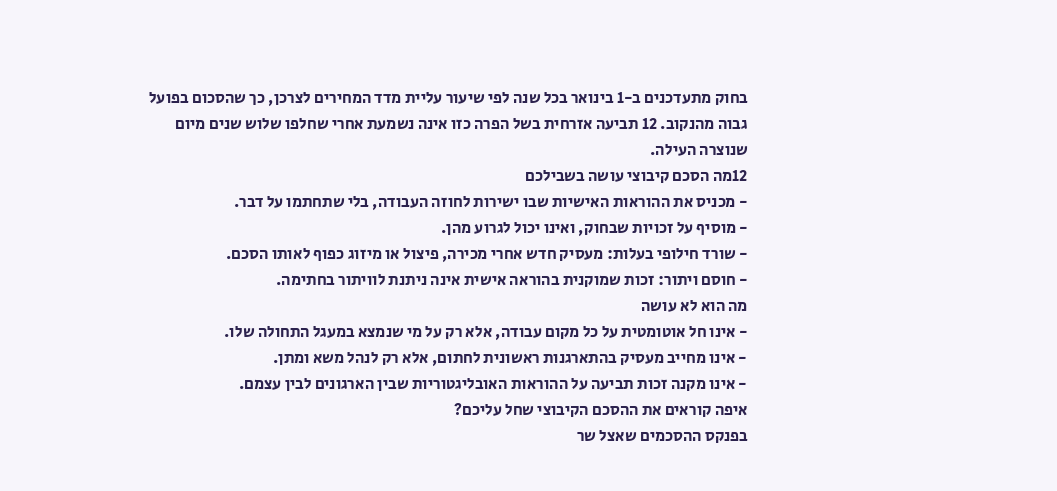בחוק מתעדכנים ב-1 בינואר בכל שנה לפי שיעור עליית מדד המחירים לצרכן, כך שהסכום בפועל גבוה מהנקוב. 12 תביעה אזרחית בשל הפרה כזו אינה נשמעת אחרי שחלפו שלוש שנים מיום שנוצרה העילה.
12מה הסכם קיבוצי עושה בשבילכם
- מכניס את ההוראות האישיות שבו ישירות לחוזה העבודה, בלי שתחתמו על דבר.
- מוסיף על זכויות שבחוק, ואינו יכול לגרוע מהן.
- שורד חילופי בעלות: מעסיק חדש אחרי מכירה, פיצול או מיזוג כפוף לאותו הסכם.
- חוסם ויתור: זכות שמוקנית בהוראה אישית אינה ניתנת לוויתור בחתימה.
מה הוא לא עושה
- אינו חל אוטומטית על כל מקום עבודה, אלא רק על מי שנמצא במעגל התחולה שלו.
- אינו מחייב מעסיק בהתארגנות ראשונית לחתום, אלא רק לנהל משא ומתן.
- אינו מקנה זכות תביעה על ההוראות האובליגטוריות שבין הארגונים לבין עצמם.
איפה קוראים את ההסכם הקיבוצי שחל עליכם?
בפנקס ההסכמים שאצל שר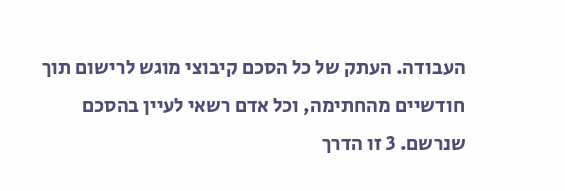העבודה. העתק של כל הסכם קיבוצי מוגש לרישום תוך חודשיים מהחתימה, וכל אדם רשאי לעיין בהסכם שנרשם. 3 זו הדרך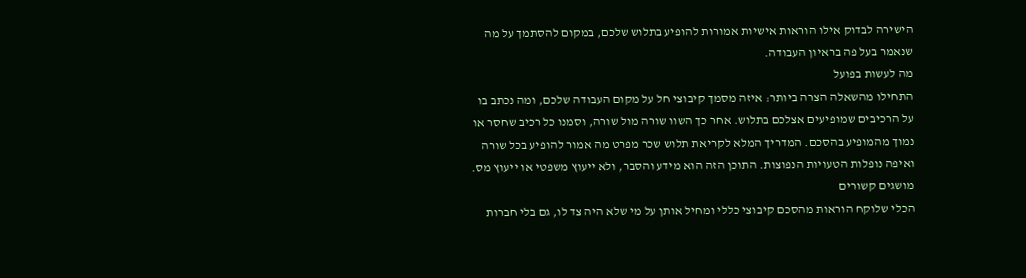הישירה לבדוק אילו הוראות אישיות אמורות להופיע בתלוש שלכם, במקום להסתמך על מה שנאמר בעל פה בראיון העבודה.
מה לעשות בפועל
התחילו מהשאלה הצרה ביותר: איזה מסמך קיבוצי חל על מקום העבודה שלכם, ומה נכתב בו על הרכיבים שמופיעים אצלכם בתלוש. אחר כך השוו שורה מול שורה, וסמנו כל רכיב שחסר או נמוך מהמופיע בהסכם. המדריך המלא לקריאת תלוש שכר מפרט מה אמור להופיע בכל שורה ואיפה נופלות הטעויות הנפוצות. התוכן הזה הוא מידע והסבר, ולא ייעוץ משפטי או ייעוץ מס.
מושגים קשורים
הכלי שלוקח הוראות מהסכם קיבוצי כללי ומחיל אותן על מי שלא היה צד לו, גם בלי חברות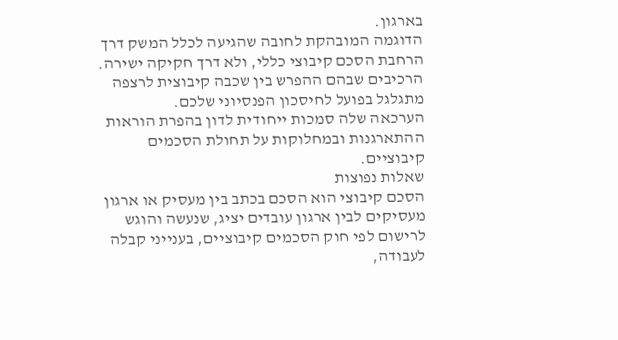בארגון.
הדוגמה המובהקת לחובה שהגיעה לכלל המשק דרך הרחבת הסכם קיבוצי כללי, ולא דרך חקיקה ישירה.
הרכיבים שבהם ההפרש בין שכבה קיבוצית לרצפה מתגלגל בפועל לחיסכון הפנסיוני שלכם.
הערכאה שלה סמכות ייחודית לדון בהפרת הוראות ההתארגנות ובמחלוקות על תחולת הסכמים קיבוציים.
שאלות נפוצות
הסכם קיבוצי הוא הסכם בכתב בין מעסיק או ארגון מעסיקים לבין ארגון עובדים יציג, שנעשה והוגש לרישום לפי חוק הסכמים קיבוציים, בענייני קבלה לעבודה,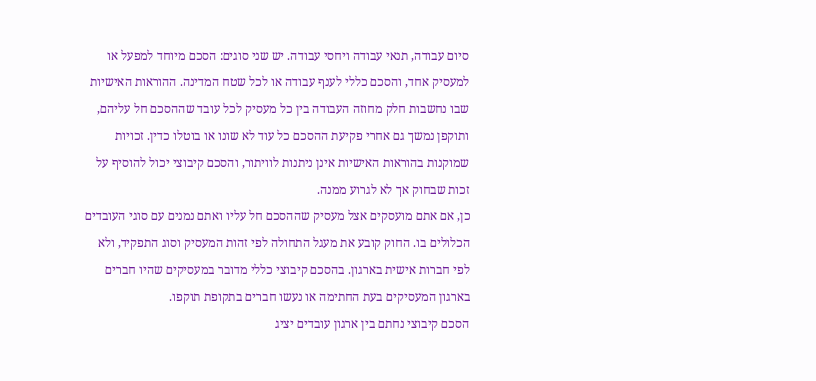סיום עבודה, תנאי עבודה ויחסי עבודה. יש שני סוגים: הסכם מיוחד למפעל או למעסיק אחד, והסכם כללי לענף עבודה או לכל שטח המדינה. ההוראות האישיות שבו נחשבות חלק מחוזה העבודה בין כל מעסיק לכל עובד שההסכם חל עליהם, ותוקפן נמשך גם אחרי פקיעת ההסכם כל עוד לא שונו או בוטלו כדין. זכויות שמוקנות בהוראות האישיות אינן ניתנות לוויתור, והסכם קיבוצי יכול להוסיף על זכות שבחוק אך לא לגרוע ממנה.
כן, אם אתם מועסקים אצל מעסיק שההסכם חל עליו ואתם נמנים עם סוגי העובדים הכלולים בו. החוק קובע את מעגל התחולה לפי זהות המעסיק וסוג התפקיד, ולא לפי חברות אישית בארגון. בהסכם קיבוצי כללי מדובר במעסיקים שהיו חברים בארגון המעסיקים בעת החתימה או נעשו חברים בתקופת תוקפו.
הסכם קיבוצי נחתם בין ארגון עובדים יציג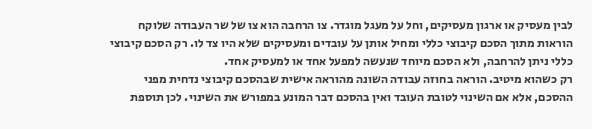לבין מעסיק או ארגון מעסיקים, וחל על מעגל מוגדר. צו הרחבה הוא צו של שר העבודה שלוקח הוראות מתוך הסכם קיבוצי כללי ומחיל אותן על עובדים ומעסיקים שלא היו צד לו. רק הסכם קיבוצי כללי ניתן להרחבה, ולא הסכם מיוחד שנעשה למפעל אחד או למעסיק אחד.
רק כשהוא מיטיב. הוראה בחוזה עבודה השונה מהוראה אישית שבהסכם קיבוצי נדחית מפני ההסכם, אלא אם השינוי לטובת העובד ואין בהסכם דבר המונע במפורש את השינוי. לכן תוספת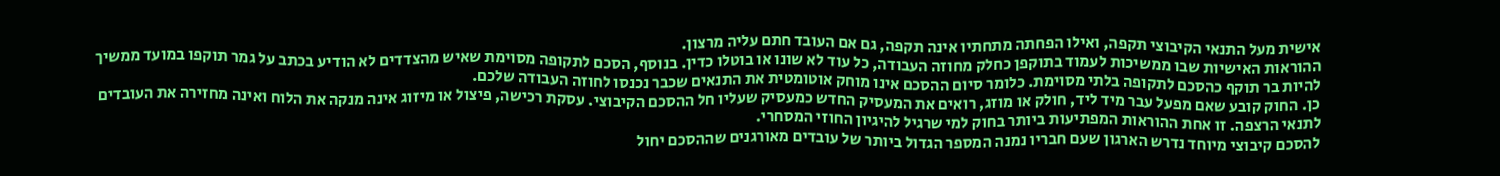אישית מעל התנאי הקיבוצי תקפה, ואילו הפחתה מתחתיו אינה תקפה, גם אם העובד חתם עליה מרצון.
ההוראות האישיות שבו ממשיכות לעמוד בתוקפן כחלק מחוזה העבודה, כל עוד לא שונו או בוטלו כדין. בנוסף, הסכם לתקופה מסוימת שאיש מהצדדים לא הודיע בכתב על גמר תוקפו במועד ממשיך להיות בר תוקף כהסכם לתקופה בלתי מסוימת. כלומר סיום ההסכם אינו מוחק אוטומטית את התנאים שכבר נכנסו לחוזה העבודה שלכם.
כן. החוק קובע שאם מפעל עבר מיד ליד, חולק או מוזג, רואים את המעסיק החדש כמעסיק שעליו חל ההסכם הקיבוצי. עסקת רכישה, פיצול או מיזוג אינה מנקה את הלוח ואינה מחזירה את העובדים לתנאי הרצפה. זו אחת ההוראות המפתיעות ביותר בחוק למי שרגיל להיגיון החוזי המסחרי.
להסכם קיבוצי מיוחד נדרש הארגון שעם חבריו נמנה המספר הגדול ביותר של עובדים מאורגנים שההסכם יחול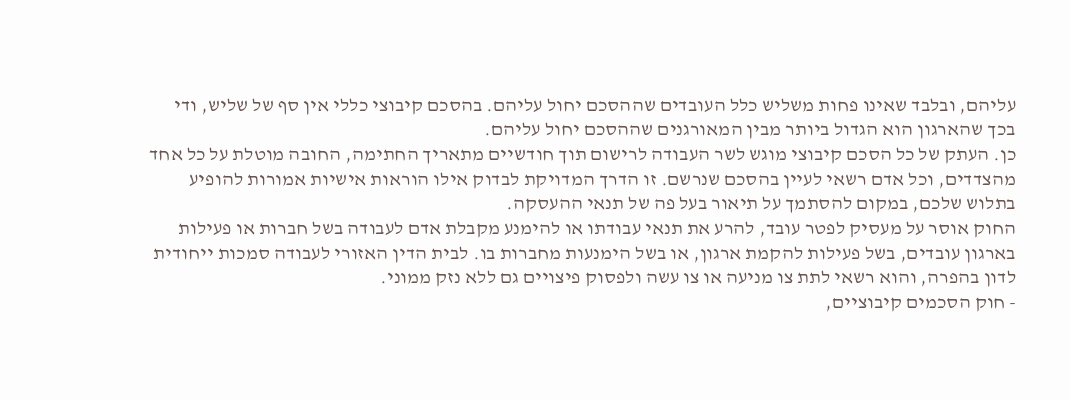עליהם, ובלבד שאינו פחות משליש כלל העובדים שההסכם יחול עליהם. בהסכם קיבוצי כללי אין סף של שליש, ודי בכך שהארגון הוא הגדול ביותר מבין המאורגנים שההסכם יחול עליהם.
כן. העתק של כל הסכם קיבוצי מוגש לשר העבודה לרישום תוך חודשיים מתאריך החתימה, החובה מוטלת על כל אחד מהצדדים, וכל אדם רשאי לעיין בהסכם שנרשם. זו הדרך המדויקת לבדוק אילו הוראות אישיות אמורות להופיע בתלוש שלכם, במקום להסתמך על תיאור בעל פה של תנאי ההעסקה.
החוק אוסר על מעסיק לפטר עובד, להרע את תנאי עבודתו או להימנע מקבלת אדם לעבודה בשל חברות או פעילות בארגון עובדים, בשל פעילות להקמת ארגון, או בשל הימנעות מחברות בו. לבית הדין האזורי לעבודה סמכות ייחודית לדון בהפרה, והוא רשאי לתת צו מניעה או צו עשה ולפסוק פיצויים גם ללא נזק ממוני.
- חוק הסכמים קיבוציים,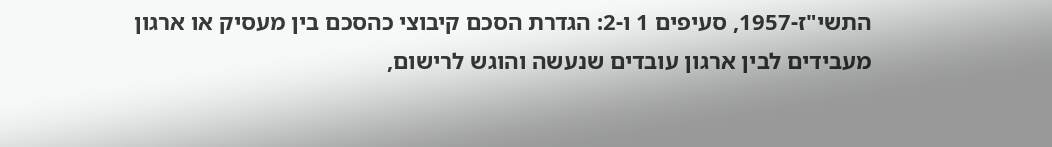התשי"ז-1957, סעיפים 1 ו-2: הגדרת הסכם קיבוצי כהסכם בין מעסיק או ארגון מעבידים לבין ארגון עובדים שנעשה והוגש לרישום,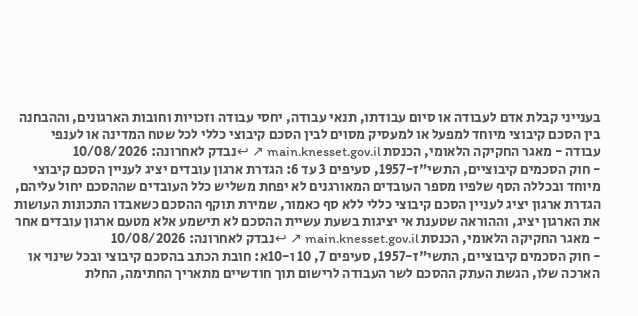בענייני קבלת אדם לעבודה או סיום עבודתו, תנאי עבודה, יחסי עבודה וזכויות וחובות הארגונים, וההבחנה בין הסכם קיבוצי מיוחד למפעל או למעסיק מסוים לבין הסכם קיבוצי כללי לכל שטח המדינה או לענפי עבודה - מאגר החקיקה הלאומי, הכנסת main.knesset.gov.il ↗ ↩נבדק לאחרונה: 10/08/2026
- חוק הסכמים קיבוציים, התשי"ז-1957, סעיפים 3 עד 6: הגדרת ארגון עובדים יציג לעניין הסכם קיבוצי מיוחד ובכללה הסף שלפיו מספר העובדים המאורגנים לא יפחת משליש כלל העובדים שההסכם יחול עליהם, הגדרת ארגון יציג לעניין הסכם קיבוצי כללי ללא סף כאמור, שמירת תוקף ההסכם כשאבדו התכונות העושות את הארגון יציג, וההוראה שטענת אי יציגות בשעת עשיית ההסכם לא תישמע אלא מטעם ארגון עובדים אחר - מאגר החקיקה הלאומי, הכנסת main.knesset.gov.il ↗ ↩נבדק לאחרונה: 10/08/2026
- חוק הסכמים קיבוציים, התשי"ז-1957, סעיפים 7, 10 ו-10א: חובת הכתב בהסכם קיבוצי ובכל שינוי או הארכה שלו, הגשת העתק ההסכם לשר העבודה לרישום תוך חודשיים מתאריך החתימה, החלת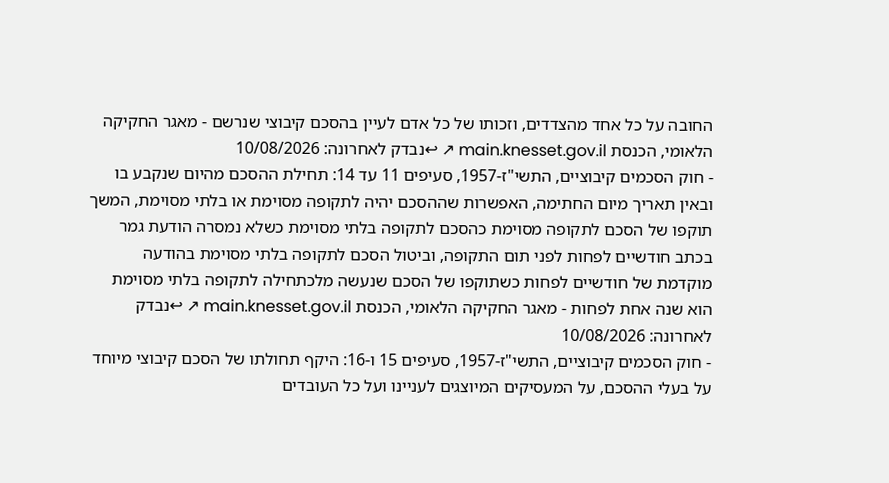החובה על כל אחד מהצדדים, וזכותו של כל אדם לעיין בהסכם קיבוצי שנרשם - מאגר החקיקה הלאומי, הכנסת main.knesset.gov.il ↗ ↩נבדק לאחרונה: 10/08/2026
- חוק הסכמים קיבוציים, התשי"ז-1957, סעיפים 11 עד 14: תחילת ההסכם מהיום שנקבע בו ובאין תאריך מיום החתימה, האפשרות שההסכם יהיה לתקופה מסוימת או בלתי מסוימת, המשך תוקפו של הסכם לתקופה מסוימת כהסכם לתקופה בלתי מסוימת כשלא נמסרה הודעת גמר בכתב חודשיים לפחות לפני תום התקופה, וביטול הסכם לתקופה בלתי מסוימת בהודעה מוקדמת של חודשיים לפחות כשתוקפו של הסכם שנעשה מלכתחילה לתקופה בלתי מסוימת הוא שנה אחת לפחות - מאגר החקיקה הלאומי, הכנסת main.knesset.gov.il ↗ ↩נבדק לאחרונה: 10/08/2026
- חוק הסכמים קיבוציים, התשי"ז-1957, סעיפים 15 ו-16: היקף תחולתו של הסכם קיבוצי מיוחד על בעלי ההסכם, על המעסיקים המיוצגים לעניינו ועל כל העובדים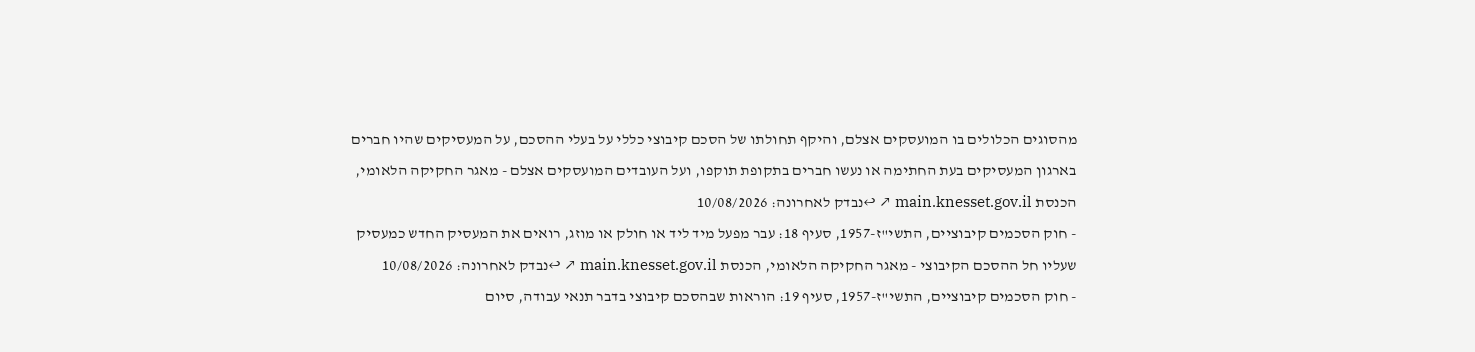מהסוגים הכלולים בו המועסקים אצלם, והיקף תחולתו של הסכם קיבוצי כללי על בעלי ההסכם, על המעסיקים שהיו חברים בארגון המעסיקים בעת החתימה או נעשו חברים בתקופת תוקפו, ועל העובדים המועסקים אצלם - מאגר החקיקה הלאומי, הכנסת main.knesset.gov.il ↗ ↩נבדק לאחרונה: 10/08/2026
- חוק הסכמים קיבוציים, התשי"ז-1957, סעיף 18: עבר מפעל מיד ליד או חולק או מוזג, רואים את המעסיק החדש כמעסיק שעליו חל ההסכם הקיבוצי - מאגר החקיקה הלאומי, הכנסת main.knesset.gov.il ↗ ↩נבדק לאחרונה: 10/08/2026
- חוק הסכמים קיבוציים, התשי"ז-1957, סעיף 19: הוראות שבהסכם קיבוצי בדבר תנאי עבודה, סיום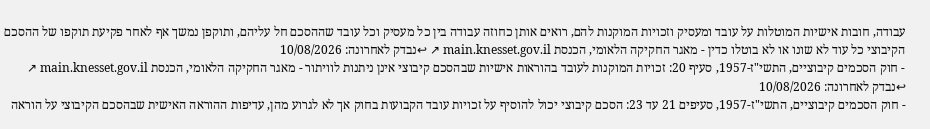עבודה, חובות אישיות המוטלות על עובד ומעסיק וזכויות המוקנות להם, רואים אותן כחוזה עבודה בין כל מעסיק וכל עובד שההסכם חל עליהם, ותוקפן נמשך אף לאחר פקיעת תוקפו של ההסכם הקיבוצי כל עוד לא שונו או לא בוטלו כדין - מאגר החקיקה הלאומי, הכנסת main.knesset.gov.il ↗ ↩נבדק לאחרונה: 10/08/2026
- חוק הסכמים קיבוציים, התשי"ז-1957, סעיף 20: זכויות המוקנות לעובד בהוראות אישיות שבהסכם קיבוצי אינן ניתנות לוויתור - מאגר החקיקה הלאומי, הכנסת main.knesset.gov.il ↗ ↩נבדק לאחרונה: 10/08/2026
- חוק הסכמים קיבוציים, התשי"ז-1957, סעיפים 21 עד 23: הסכם קיבוצי יכול להוסיף על זכויות עובד הקבועות בחוק אך לא לגרוע מהן, עדיפות ההוראה האישית שבהסכם הקיבוצי על הוראה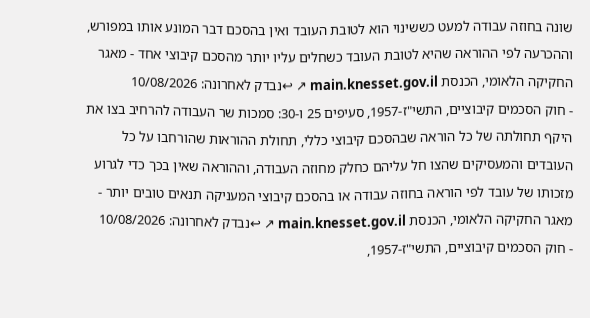שונה בחוזה עבודה למעט כששינוי הוא לטובת העובד ואין בהסכם דבר המונע אותו במפורש, וההכרעה לפי ההוראה שהיא לטובת העובד כשחלים עליו יותר מהסכם קיבוצי אחד - מאגר החקיקה הלאומי, הכנסת main.knesset.gov.il ↗ ↩נבדק לאחרונה: 10/08/2026
- חוק הסכמים קיבוציים, התשי"ז-1957, סעיפים 25 ו-30: סמכות שר העבודה להרחיב בצו את היקף תחולתה של כל הוראה שבהסכם קיבוצי כללי, תחולת ההוראות שהורחבו על כל העובדים והמעסיקים שהצו חל עליהם כחלק מחוזה העבודה, וההוראה שאין בכך כדי לגרוע מזכותו של עובד לפי הוראה בחוזה עבודה או בהסכם קיבוצי המעניקה תנאים טובים יותר - מאגר החקיקה הלאומי, הכנסת main.knesset.gov.il ↗ ↩נבדק לאחרונה: 10/08/2026
- חוק הסכמים קיבוציים, התשי"ז-1957,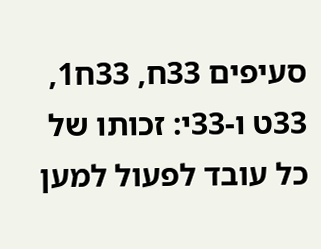סעיפים 33ח, 33ח1, 33ט ו-33י: זכותו של כל עובד לפעול למען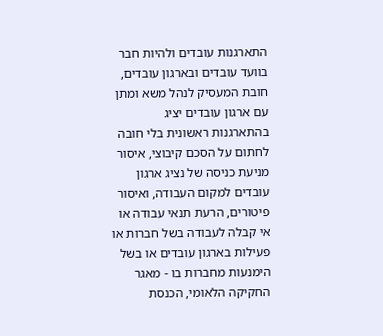התארגנות עובדים ולהיות חבר בוועד עובדים ובארגון עובדים, חובת המעסיק לנהל משא ומתן עם ארגון עובדים יציג בהתארגנות ראשונית בלי חובה לחתום על הסכם קיבוצי, איסור מניעת כניסה של נציג ארגון עובדים למקום העבודה, ואיסור פיטורים, הרעת תנאי עבודה או אי קבלה לעבודה בשל חברות או פעילות בארגון עובדים או בשל הימנעות מחברות בו - מאגר החקיקה הלאומי, הכנסת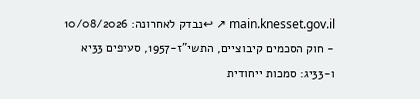main.knesset.gov.il ↗ ↩נבדק לאחרונה: 10/08/2026
- חוק הסכמים קיבוציים, התשי"ז-1957, סעיפים 33יא ו-33יג: סמכות ייחודית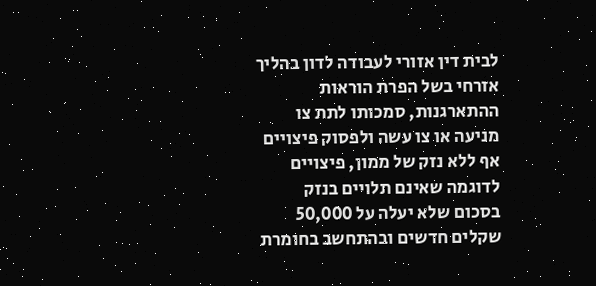לבית דין אזורי לעבודה לדון בהליך אזרחי בשל הפרת הוראות ההתארגנות, סמכותו לתת צו מניעה או צו עשה ולפסוק פיצויים אף ללא נזק של ממון, פיצויים לדוגמה שאינם תלויים בנזק בסכום שלא יעלה על 50,000 שקלים חדשים ובהתחשב בחומרת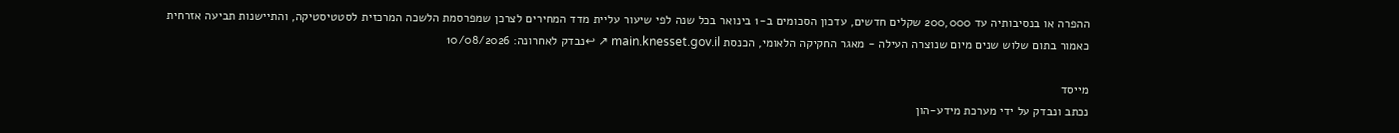ההפרה או בנסיבותיה עד 200,000 שקלים חדשים, עדכון הסכומים ב-1 בינואר בכל שנה לפי שיעור עליית מדד המחירים לצרכן שמפרסמת הלשכה המרכזית לסטטיסטיקה, והתיישנות תביעה אזרחית כאמור בתום שלוש שנים מיום שנוצרה העילה - מאגר החקיקה הלאומי, הכנסת main.knesset.gov.il ↗ ↩נבדק לאחרונה: 10/08/2026

מייסד
נכתב ונבדק על ידי מערכת מידע-הון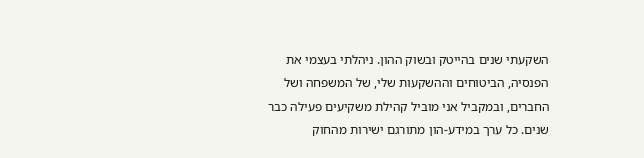השקעתי שנים בהייטק ובשוק ההון. ניהלתי בעצמי את הפנסיה, הביטוחים וההשקעות שלי, של המשפחה ושל החברים, ובמקביל אני מוביל קהילת משקיעים פעילה כבר שנים. כל ערך במידע-הון מתורגם ישירות מהחוק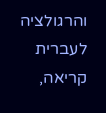והרגולציה לעברית קריאה,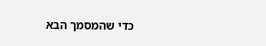כדי שהמסמך הבא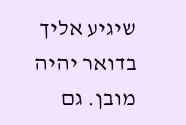שיגיע אליך בדואר יהיה מובן. גם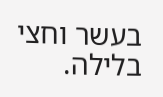בעשר וחצי בלילה.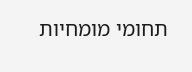תחומי מומחיות